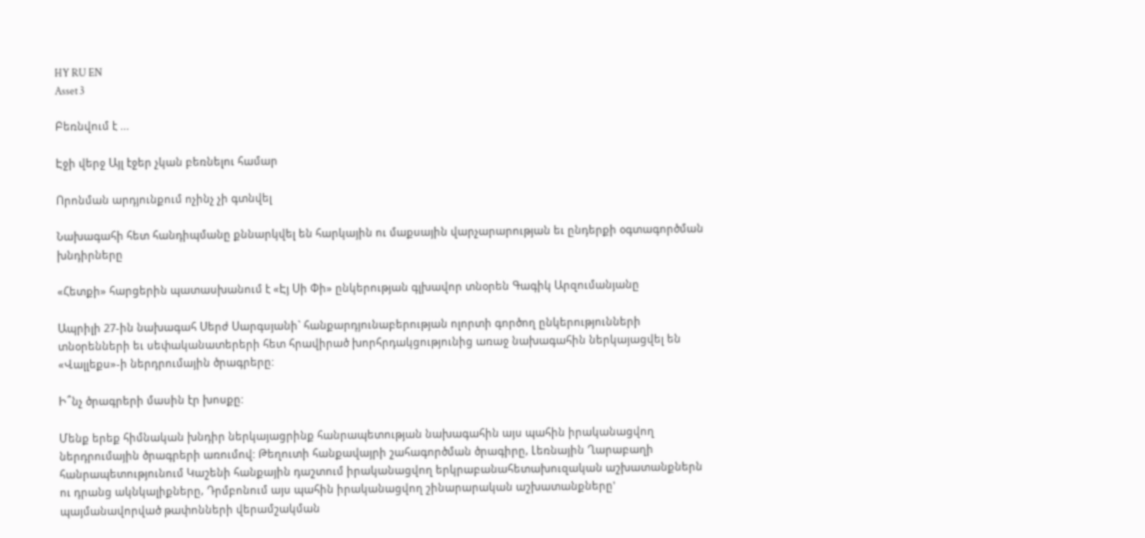HY RU EN
Asset 3

Բեռնվում է ...

Էջի վերջ Այլ էջեր չկան բեռնելու համար

Որոնման արդյունքում ոչինչ չի գտնվել

Նախագահի հետ հանդիպմանը քննարկվել են հարկային ու մաքսային վարչարարության եւ ընդերքի օգտագործման խնդիրները

«Հետքի» հարցերին պատասխանում է «Էյ Սի Փի» ընկերության գլխավոր տնօրեն Գագիկ Արզումանյանը

Ապրիլի 27-ին նախագահ Սերժ Սարգսյանի` հանքարդյունաբերության ոլորտի գործող ընկերությունների տնօրենների եւ սեփականատերերի հետ հրավիրած խորհրդակցությունից առաջ նախագահին ներկայացվել են «Վալլեքս»-ի ներդրումային ծրագրերը:

Ի՞նչ ծրագրերի մասին էր խոսքը:

Մենք երեք հիմնական խնդիր ներկայացրինք հանրապետության նախագահին այս պահին իրականացվող ներդրումային ծրագրերի առումով: Թեղուտի հանքավայրի շահագործման ծրագիրը, Լեռնային Ղարաբաղի հանրապետությունում Կաշենի հանքային դաշտում իրականացվող երկրաբանահետախուզական աշխատանքներն ու դրանց ակնկալիքները, Դրմբոնում այս պահին իրականացվող շինարարական աշխատանքները' պայմանավորված թափոնների վերամշակման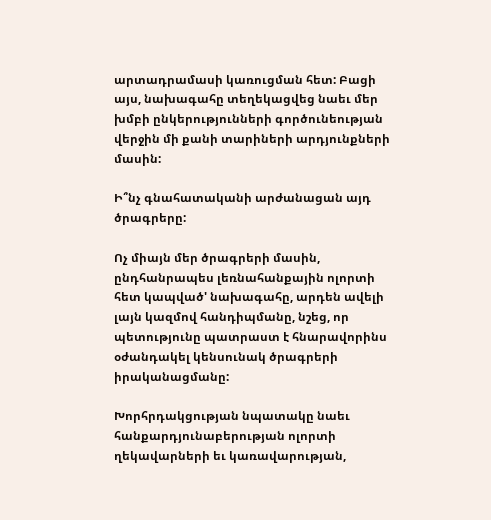արտադրամասի կառուցման հետ: Բացի այս, նախագահը տեղեկացվեց նաեւ մեր խմբի ընկերությունների գործունեության վերջին մի քանի տարիների արդյունքների մասին:

Ի՞նչ գնահատականի արժանացան այդ ծրագրերը:

Ոչ միայն մեր ծրագրերի մասին, ընդհանրապես լեռնահանքային ոլորտի հետ կապված' նախագահը, արդեն ավելի լայն կազմով հանդիպմանը, նշեց, որ պետությունը պատրաստ է հնարավորինս օժանդակել կենսունակ ծրագրերի իրականացմանը:

Խորհրդակցության նպատակը նաեւ հանքարդյունաբերության ոլորտի ղեկավարների եւ կառավարության,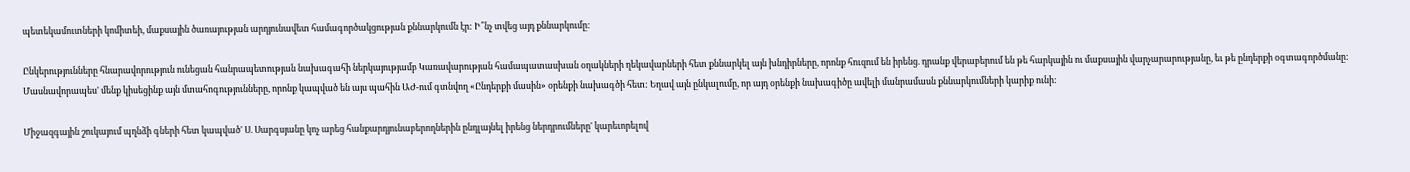պետեկամուտների կոմիտեի, մաքսային ծառայության արդյունավետ համագործակցության քննարկումն էր: Ի՞նչ տվեց այդ քննարկումը:

Ընկերությունները հնարավորություն ունեցան հանրապետության նախագահի ներկայությամբ Կառավարության համապատասխան օղակների ղեկավարների հետ քննարկել այն խնդիրները, որոնք հուզում են իրենց. դրանք վերաբերում են թե հարկային ու մաքսային վարչարարությանը, եւ թե ընդերքի օգտագործմանը: Մասնավորապես' մենք կիսեցինք այն մտահոգությունները, որոնք կապված են այս պահին ԱԺ-ում գտնվող «Ընդերքի մասին» օրենքի նախագծի հետ: Եղավ այն ընկալումը, որ այդ օրենքի նախագիծը ավելի մանրամասն քննարկումների կարիք ունի:

Միջազգային շուկայում պղնձի գների հետ կապված' Ս. Սարգսյանը կոչ արեց հանքարդյունաբերողներին ընդլայնել իրենց ներդրումները' կարեւորելով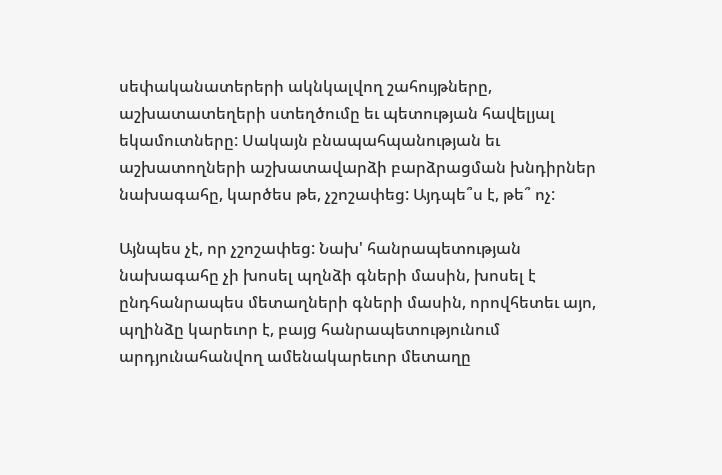սեփականատերերի ակնկալվող շահույթները, աշխատատեղերի ստեղծումը եւ պետության հավելյալ եկամուտները: Սակայն բնապահպանության եւ աշխատողների աշխատավարձի բարձրացման խնդիրներ նախագահը, կարծես թե, չշոշափեց: Այդպե՞ս է, թե՞ ոչ:

Այնպես չէ, որ չշոշափեց: Նախ' հանրապետության նախագահը չի խոսել պղնձի գների մասին, խոսել է ընդհանրապես մետաղների գների մասին, որովհետեւ այո, պղինձը կարեւոր է, բայց հանրապետությունում արդյունահանվող ամենակարեւոր մետաղը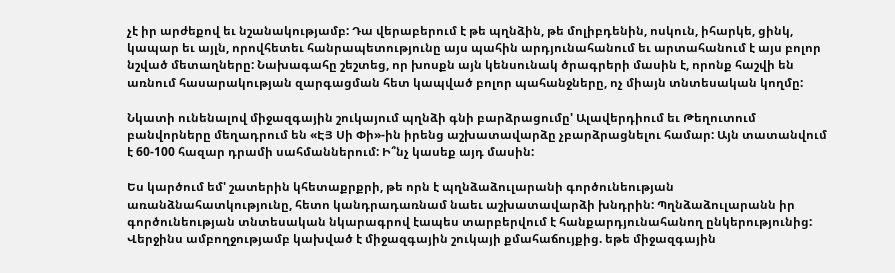չէ իր արժեքով եւ նշանակությամբ: Դա վերաբերում է թե պղնձին, թե մոլիբդենին, ոսկուն, իհարկե, ցինկ, կապար եւ այլն, որովհետեւ հանրապետությունը այս պահին արդյունահանում եւ արտահանում է այս բոլոր նշված մետաղները: Նախագահը շեշտեց, որ խոսքն այն կենսունակ ծրագրերի մասին է, որոնք հաշվի են առնում հասարակության զարգացման հետ կապված բոլոր պահանջները, ոչ միայն տնտեսական կողմը:

Նկատի ունենալով միջազգային շուկայում պղնձի գնի բարձրացումը' Ալավերդիում եւ Թեղուտում բանվորները մեղադրում են «ԷՅ Սի Փի»-ին իրենց աշխատավարձը չբարձրացնելու համար: Այն տատանվում է 60-100 հազար դրամի սահմաններում: Ի՞նչ կասեք այդ մասին:

Ես կարծում եմ' շատերին կհետաքրքրի, թե որն է պղնձաձուլարանի գործունեության առանձնահատկությունը, հետո կանդրադառնամ նաեւ աշխատավարձի խնդրին: Պղնձաձուլարանն իր գործունեության տնտեսական նկարագրով էապես տարբերվում է հանքարդյունահանող ընկերությունից: Վերջինս ամբողջությամբ կախված է միջազգային շուկայի քմահաճույքից. եթե միջազգային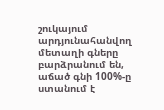շուկայում արդյունահանվող մետաղի գները բարձրանում են, աճած գնի 100%-ը ստանում է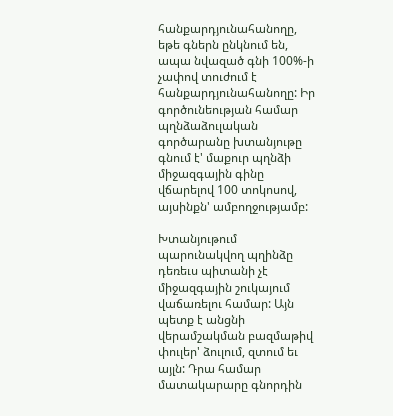հանքարդյունահանողը, եթե գներն ընկնում են, ապա նվազած գնի 100%-ի չափով տուժում է հանքարդյունահանողը: Իր գործունեության համար պղնձաձուլական գործարանը խտանյութը գնում է' մաքուր պղնձի միջազգային գինը վճարելով 100 տոկոսով, այսինքն' ամբողջությամբ:

Խտանյութում պարունակվող պղինձը դեռեւս պիտանի չէ միջազգային շուկայում վաճառելու համար: Այն պետք է անցնի վերամշակման բազմաթիվ փուլեր' ձուլում, զտում եւ այլն: Դրա համար մատակարարը գնորդին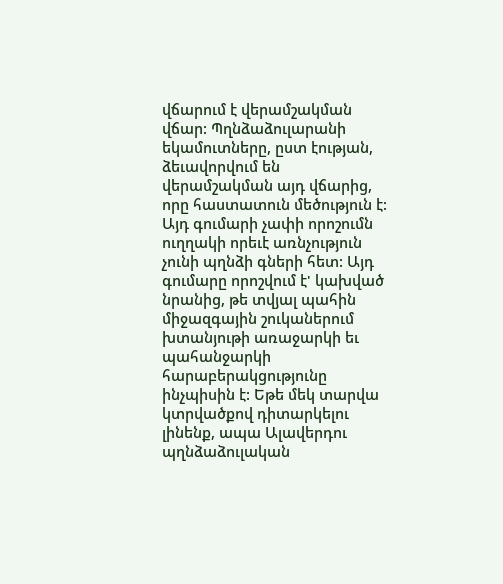վճարում է վերամշակման վճար: Պղնձաձուլարանի եկամուտները, ըստ էության, ձեւավորվում են վերամշակման այդ վճարից, որը հաստատուն մեծություն է: Այդ գումարի չափի որոշումն ուղղակի որեւէ առնչություն չունի պղնձի գների հետ: Այդ գումարը որոշվում է' կախված նրանից, թե տվյալ պահին միջազգային շուկաներում խտանյութի առաջարկի եւ պահանջարկի հարաբերակցությունը ինչպիսին է: Եթե մեկ տարվա կտրվածքով դիտարկելու լինենք, ապա Ալավերդու պղնձաձուլական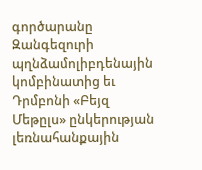գործարանը Զանգեզուրի պղնձամոլիբդենային կոմբինատից եւ Դրմբոնի «Բեյզ Մեթըլս» ընկերության լեռնահանքային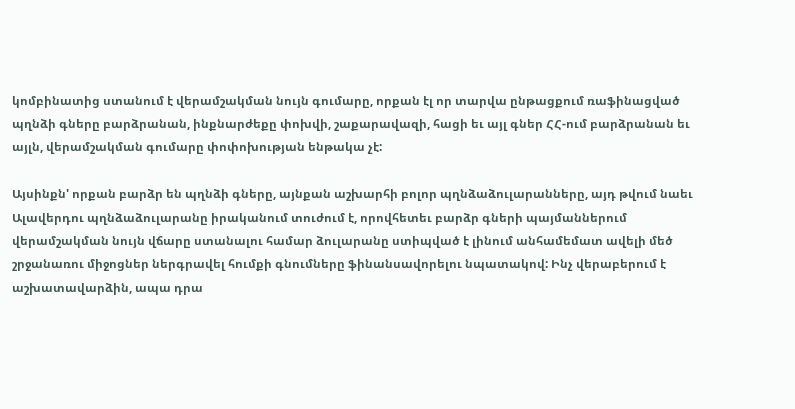կոմբինատից ստանում է վերամշակման նույն գումարը, որքան էլ որ տարվա ընթացքում ռաֆինացված պղնձի գները բարձրանան, ինքնարժեքը փոխվի, շաքարավազի, հացի եւ այլ գներ ՀՀ-ում բարձրանան եւ այլն, վերամշակման գումարը փոփոխության ենթակա չէ:

Այսինքն' որքան բարձր են պղնձի գները, այնքան աշխարհի բոլոր պղնձաձուլարանները, այդ թվում նաեւ Ալավերդու պղնձաձուլարանը իրականում տուժում է, որովհետեւ բարձր գների պայմաններում վերամշակման նույն վճարը ստանալու համար ձուլարանը ստիպված է լինում անհամեմատ ավելի մեծ շրջանառու միջոցներ ներգրավել հումքի գնումները ֆինանսավորելու նպատակով: Ինչ վերաբերում է աշխատավարձին, ապա դրա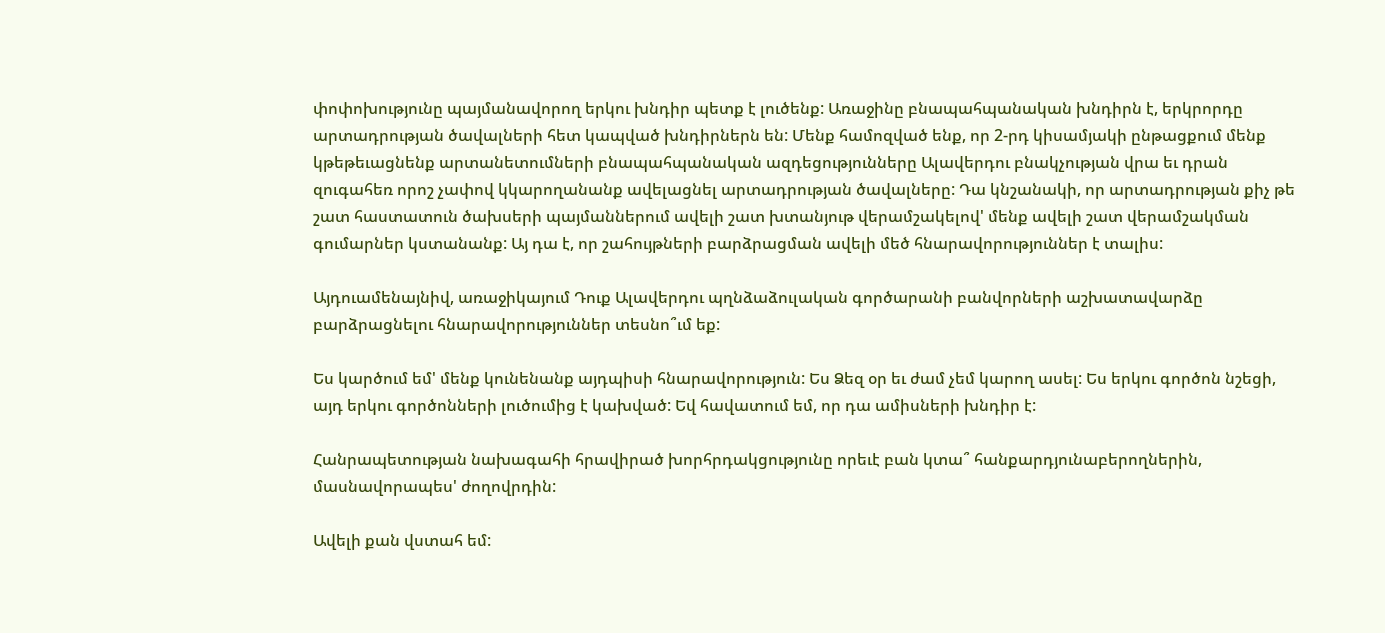փոփոխությունը պայմանավորող երկու խնդիր պետք է լուծենք: Առաջինը բնապահպանական խնդիրն է, երկրորդը արտադրության ծավալների հետ կապված խնդիրներն են: Մենք համոզված ենք, որ 2-րդ կիսամյակի ընթացքում մենք կթեթեւացնենք արտանետումների բնապահպանական ազդեցությունները Ալավերդու բնակչության վրա եւ դրան զուգահեռ որոշ չափով կկարողանանք ավելացնել արտադրության ծավալները: Դա կնշանակի, որ արտադրության քիչ թե շատ հաստատուն ծախսերի պայմաններում ավելի շատ խտանյութ վերամշակելով' մենք ավելի շատ վերամշակման գումարներ կստանանք: Այ դա է, որ շահույթների բարձրացման ավելի մեծ հնարավորություններ է տալիս:

Այդուամենայնիվ, առաջիկայում Դուք Ալավերդու պղնձաձուլական գործարանի բանվորների աշխատավարձը բարձրացնելու հնարավորություններ տեսնո՞ւմ եք:

Ես կարծում եմ' մենք կունենանք այդպիսի հնարավորություն: Ես Ձեզ օր եւ ժամ չեմ կարող ասել: Ես երկու գործոն նշեցի, այդ երկու գործոնների լուծումից է կախված: Եվ հավատում եմ, որ դա ամիսների խնդիր է:

Հանրապետության նախագահի հրավիրած խորհրդակցությունը որեւէ բան կտա՞ հանքարդյունաբերողներին, մասնավորապես' ժողովրդին:

Ավելի քան վստահ եմ: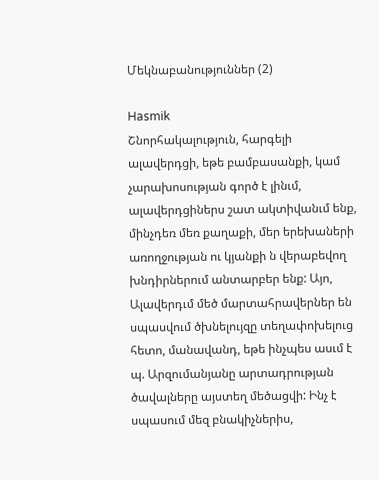Մեկնաբանություններ (2)

Hasmik
Շնորհակալություն, հարգելի ալավերդցի, եթե բամբասանքի, կամ չարախոսության գործ է լինւմ, ալավերդցիներս շատ ակտիվանւմ ենք, մինչդեռ մեռ քաղաքի, մեր երեխաների առողջության ու կյանքի ն վերաբեվող խնդիրներում անտարբեր ենք: Այո, Ալավերդւմ մեծ մարտահրավերներ են սպասվում ծխնելույզը տեղափոխելուց հետո, մանավանդ, եթե ինչպես ասւմ է պ. Արզումանյանը արտադրության ծավալները այստեղ մեծացվի: Ինչ է սպասում մեզ բնակիչներիս,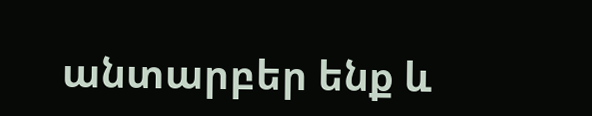անտարբեր ենք և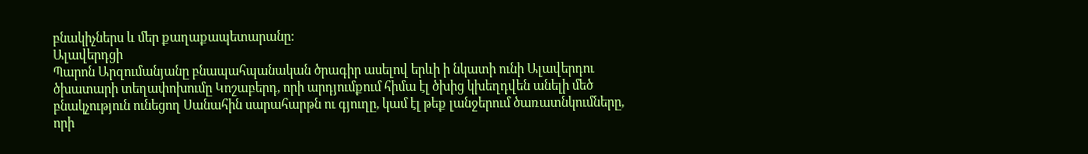բնակիչներս և մեր քաղաքապետարանը:
Ալավերդցի
Պարոն Արզումանյանը բնապահպանական ծրագիր ասելով երևի ի նկատի ունի Ալավերդու ծխատարի տեղափոխումը Կոշաբերդ, որի արդյումքում հիմա էլ ծխից կխեղդվեն անելի մեծ բնակչություն ունեցող Սանահին սարահարթն ու գյուղը, կամ էլ թեք լանջերում ծառատնկումները, որի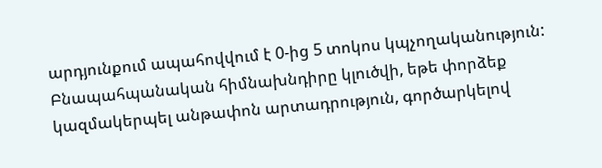արդյունքում ապահովվում է 0-ից 5 տոկոս կպչողականություն: Բնապահպանական հիմնախնդիրը կլուծվի, եթե փորձեք կազմակերպել անթափոն արտադրություն, գործարկելով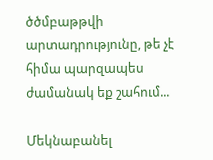ծծմբաթթվի արտադրությունը, թե չէ հիմա պարզապես ժամանակ եք շահում...

Մեկնաբանել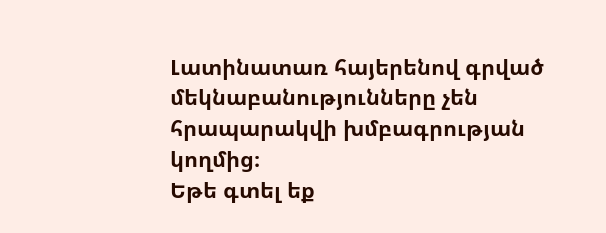Լատինատառ հայերենով գրված մեկնաբանությունները չեն հրապարակվի խմբագրության կողմից։
Եթե գտել եք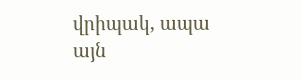վրիպակ, ապա այն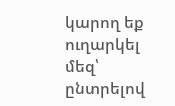կարող եք ուղարկել մեզ՝ ընտրելով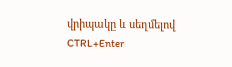վրիպակը և սեղմելով CTRL+Enter